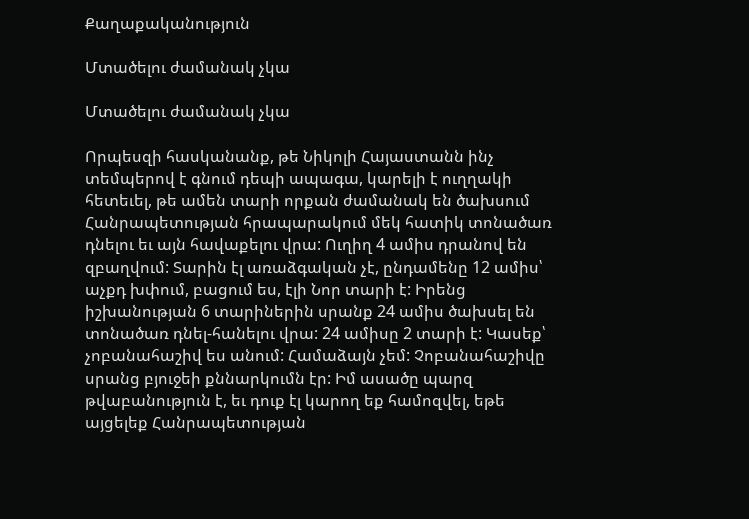Քաղաքականություն

Մտածելու ժամանակ չկա

Մտածելու ժամանակ չկա

Որպեսզի հասկանանք, թե Նիկոլի Հայաստանն ինչ տեմպերով է գնում դեպի ապագա, կարելի է ուղղակի հետեւել, թե ամեն տարի որքան ժամանակ են ծախսում Հանրապետության հրապարակում մեկ հատիկ տոնածառ դնելու եւ այն հավաքելու վրա: Ուղիղ 4 ամիս դրանով են զբաղվում: Տարին էլ առաձգական չէ, ընդամենը 12 ամիս՝ աչքդ խփում, բացում ես, էլի Նոր տարի է: Իրենց իշխանության 6 տարիներին սրանք 24 ամիս ծախսել են տոնածառ դնել-հանելու վրա: 24 ամիսը 2 տարի է: Կասեք՝ չոբանահաշիվ ես անում: Համաձայն չեմ: Չոբանահաշիվը սրանց բյուջեի քննարկումն էր: Իմ ասածը պարզ թվաբանություն է, եւ դուք էլ կարող եք համոզվել, եթե այցելեք Հանրապետության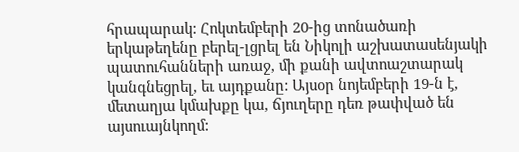հրապարակ: Հոկտեմբերի 20-ից տոնածառի երկաթեղենը բերել-լցրել են Նիկոլի աշխատասենյակի պատուհանների առաջ, մի քանի ավտոաշտարակ կանգնեցրել, եւ այդքանը: Այսօր նոյեմբերի 19-ն է, մետաղյա կմախքը կա, ճյուղերը դեռ թափված են այսուայնկողմ: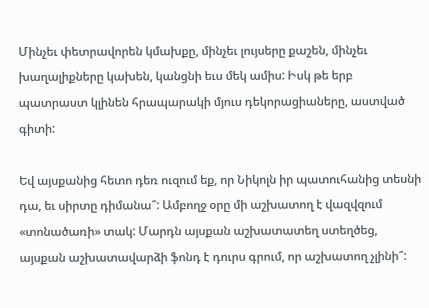Մինչեւ փետրավորեն կմախքը, մինչեւ լույսերը քաշեն, մինչեւ խաղալիքները կախեն, կանցնի եւս մեկ ամիս: Իսկ թե երբ պատրաստ կլինեն հրապարակի մյուս դեկորացիաները, աստված գիտի:

Եվ այսքանից հետո դեռ ուզում եք, որ Նիկոլն իր պատուհանից տեսնի դա, եւ սիրտը դիմանա՞: Ամբողջ օրը մի աշխատող է վազվզում «տոնածառի» տակ: Մարդն այսքան աշխատատեղ ստեղծեց, այսքան աշխատավարձի ֆոնդ է դուրս գրում, որ աշխատող չլինի՞: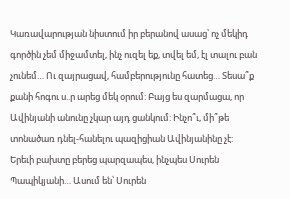Կառավարության նիստում իր բերանով ասաց՝ ոչ մեկիդ գործին չեմ միջամտել, ինչ ուզել եք, տվել եմ, էլ տալու բան չունեմ… Ու զայրացավ, համբերությունը հատեց… Տեսա՞ք քանի հոգու ս..ր արեց մեկ օրում: Բայց ես զարմացա, որ Ավինյանի անունը չկար այդ ցանկում: Ինչո՞ւ, մի՞թե տոնածառ դնել-հանելու պազիցիան Ավինյանինը չէ: Երեւի բախտը բերեց պարզապես, ինչպես Սուրեն Պապիկյանի… Ասում են՝ Սուրեն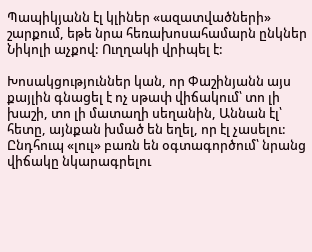Պապիկյանն էլ կլիներ «ազատվածների» շարքում, եթե նրա հեռախոսահամարն ընկներ Նիկոլի աչքով: Ուղղակի վրիպել է:

Խոսակցություններ կան, որ Փաշինյանն այս քայլին գնացել է ոչ սթափ վիճակում՝ տո լի խաշի, տո լի մատաղի սեղանին, Աննան էլ՝ հետը, այնքան խմած են եղել, որ էլ չասելու: Ընդհուպ «լուլ» բառն են օգտագործում՝ նրանց վիճակը նկարագրելու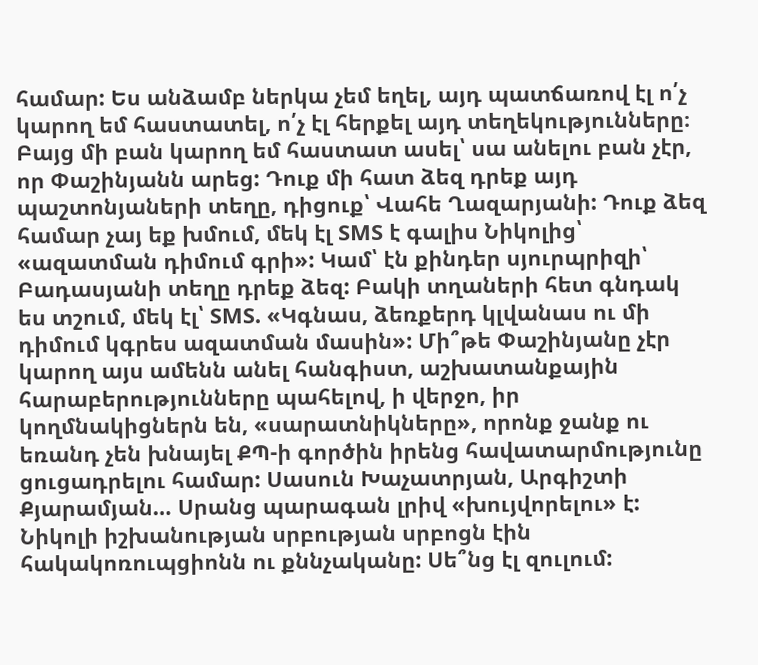համար: Ես անձամբ ներկա չեմ եղել, այդ պատճառով էլ ո՛չ կարող եմ հաստատել, ո՛չ էլ հերքել այդ տեղեկությունները։ Բայց մի բան կարող եմ հաստատ ասել՝ սա անելու բան չէր, որ Փաշինյանն արեց: Դուք մի հատ ձեզ դրեք այդ պաշտոնյաների տեղը, դիցուք՝ Վահե Ղազարյանի: Դուք ձեզ համար չայ եք խմում, մեկ էլ SMS է գալիս Նիկոլից՝ «ազատման դիմում գրի»: Կամ՝ էն քինդեր սյուրպրիզի՝ Բադասյանի տեղը դրեք ձեզ: Բակի տղաների հետ գնդակ ես տշում, մեկ էլ՝ SMS. «Կգնաս, ձեռքերդ կլվանաս ու մի դիմում կգրես ազատման մասին»: Մի՞թե Փաշինյանը չէր կարող այս ամենն անել հանգիստ, աշխատանքային հարաբերությունները պահելով, ի վերջո, իր կողմնակիցներն են, «սարատնիկները», որոնք ջանք ու եռանդ չեն խնայել ՔՊ-ի գործին իրենց հավատարմությունը ցուցադրելու համար: Սասուն Խաչատրյան, Արգիշտի Քյարամյան… Սրանց պարագան լրիվ «խույվորելու» է: Նիկոլի իշխանության սրբության սրբոցն էին հակակոռուպցիոնն ու քննչականը: Սե՞նց էլ զուլում: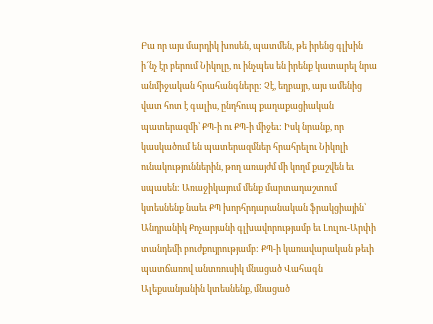Բա որ այս մարդիկ խոսեն, պատմեն, թե իրենց գլխին ի՜նչ էր բերում Նիկոլը, ու ինչպես են իրենք կատարել նրա անմիջական հրահանգները: Չէ, եղբայր, այս ամենից վատ հոտ է գալիս, ընդհուպ քաղաքացիական պատերազմի՝ ՔՊ-ի ու ՔՊ-ի միջեւ: Իսկ նրանք, որ կասկածում են պատերազմներ հրահրելու Նիկոլի ունակություններին, թող առայժմ մի կողմ քաշվեն եւ սպասեն: Առաջիկայում մենք մարտադաշտում կտեսնենք նաեւ ՔՊ խորհրդարանական ֆրակցիային՝ Անդրանիկ Քոչարյանի գլխավորությամբ եւ Լուլու-Արփի տանդեմի բուժքույրությամբ: ՔՊ-ի կառավարական թեւի պատճառով անտռուսիկ մնացած Վահագն Ալեքսանյանին կտեսնենք, մնացած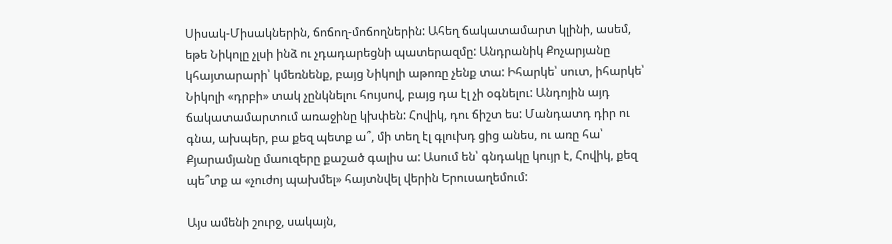Սիսակ-Միսակներին, ճոճող-մոճողներին: Ահեղ ճակատամարտ կլինի, ասեմ, եթե Նիկոլը չլսի ինձ ու չդադարեցնի պատերազմը: Անդրանիկ Քոչարյանը կհայտարարի՝ կմեռնենք, բայց Նիկոլի աթոռը չենք տա: Իհարկե՝ սուտ, իհարկե՝ Նիկոլի «դրբի» տակ չընկնելու հույսով, բայց դա էլ չի օգնելու: Անդոյին այդ ճակատամարտում առաջինը կխփեն: Հովիկ, դու ճիշտ ես: Մանդատդ դիր ու գնա, ախպեր, բա քեզ պետք ա՞, մի տեղ էլ գլուխդ ցից անես, ու առը հա՝ Քյարամյանը մաուզերը քաշած գալիս ա: Ասում են՝ գնդակը կույր է, Հովիկ, քեզ պե՞տք ա «չուժոյ պախմել» հայտնվել վերին Երուսաղեմում:

Այս ամենի շուրջ, սակայն,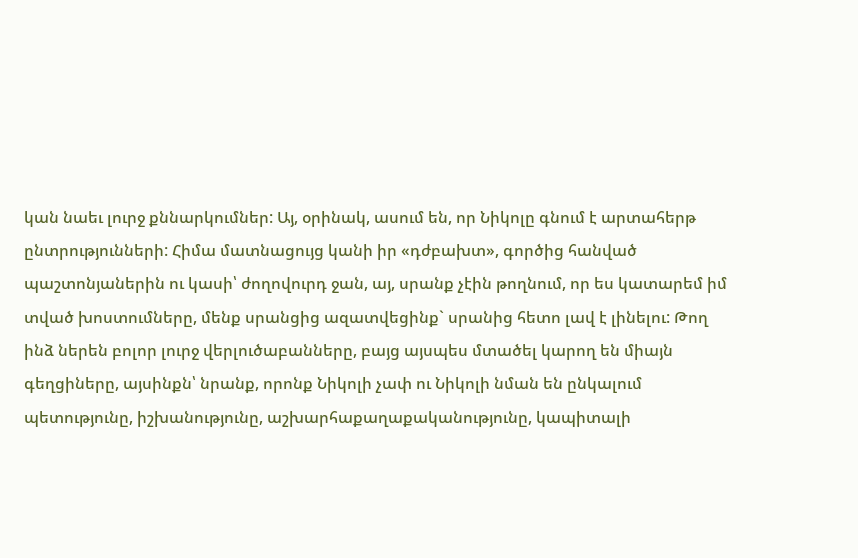կան նաեւ լուրջ քննարկումներ: Այ, օրինակ, ասում են, որ Նիկոլը գնում է արտահերթ ընտրությունների: Հիմա մատնացույց կանի իր «դժբախտ», գործից հանված պաշտոնյաներին ու կասի՝ ժողովուրդ ջան, այ, սրանք չէին թողնում, որ ես կատարեմ իմ տված խոստումները, մենք սրանցից ազատվեցինք` սրանից հետո լավ է լինելու: Թող ինձ ներեն բոլոր լուրջ վերլուծաբանները, բայց այսպես մտածել կարող են միայն գեղցիները, այսինքն՝ նրանք, որոնք Նիկոլի չափ ու Նիկոլի նման են ընկալում պետությունը, իշխանությունը, աշխարհաքաղաքականությունը, կապիտալի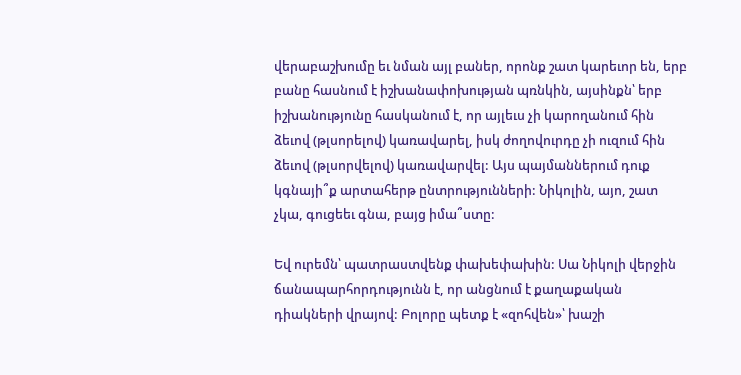վերաբաշխումը եւ նման այլ բաներ, որոնք շատ կարեւոր են, երբ բանը հասնում է իշխանափոխության պռնկին, այսինքն՝ երբ իշխանությունը հասկանում է, որ այլեւս չի կարողանում հին ձեւով (թլսորելով) կառավարել, իսկ ժողովուրդը չի ուզում հին ձեւով (թլսորվելով) կառավարվել: Այս պայմաններում դուք կգնայի՞ք արտահերթ ընտրությունների: Նիկոլին, այո, շատ չկա, գուցեեւ գնա, բայց իմա՞ստը:

Եվ ուրեմն՝ պատրաստվենք փախեփախին: Սա Նիկոլի վերջին ճանապարհորդությունն է, որ անցնում է քաղաքական դիակների վրայով: Բոլորը պետք է «զոհվեն»՝ խաշի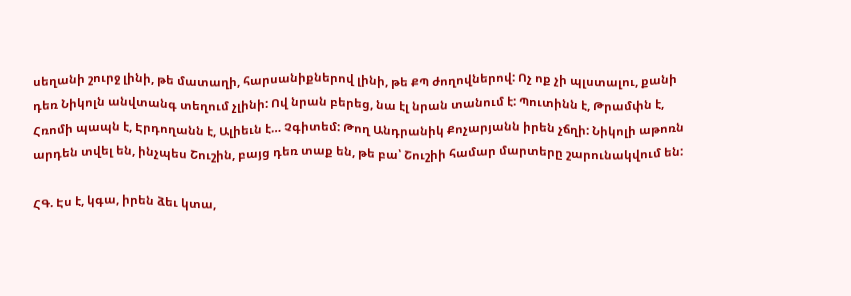սեղանի շուրջ լինի, թե մատաղի, հարսանիքներով լինի, թե ՔՊ ժողովներով: Ոչ ոք չի պլստալու, քանի դեռ Նիկոլն անվտանգ տեղում չլինի: Ով նրան բերեց, նա էլ նրան տանում է: Պուտինն է, Թրամփն է, Հռոմի պապն է, Էրդողանն է, Ալիեւն է… Չգիտեմ: Թող Անդրանիկ Քոչարյանն իրեն չճղի: Նիկոլի աթոռն արդեն տվել են, ինչպես Շուշին, բայց դեռ տաք են, թե բա՝ Շուշիի համար մարտերը շարունակվում են:

ՀԳ. Էս է, կգա, իրեն ձեւ կտա,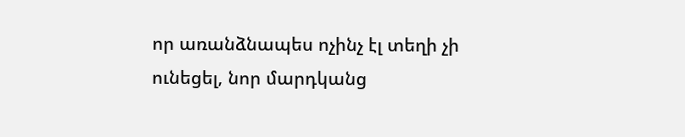որ առանձնապես ոչինչ էլ տեղի չի ունեցել, նոր մարդկանց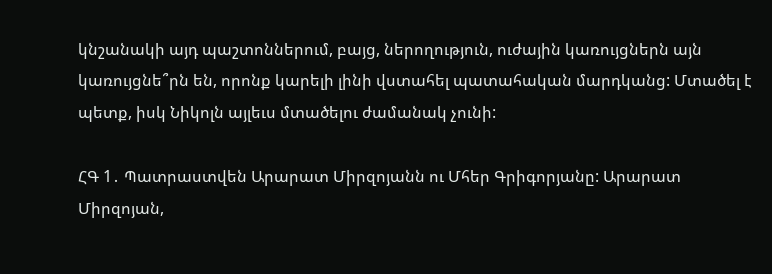կնշանակի այդ պաշտոններում, բայց, ներողություն, ուժային կառույցներն այն կառույցնե՞րն են, որոնք կարելի լինի վստահել պատահական մարդկանց: Մտածել է պետք, իսկ Նիկոլն այլեւս մտածելու ժամանակ չունի:

ՀԳ 1․ Պատրաստվեն Արարատ Միրզոյանն ու Մհեր Գրիգորյանը: Արարատ Միրզոյան,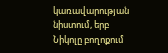կառավարության նիստում, երբ Նիկոլը բողոքում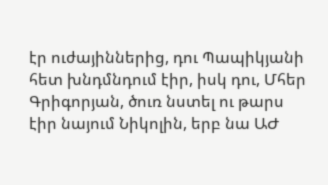էր ուժայիններից, դու Պապիկյանի հետ խնդմնդում էիր, իսկ դու, Մհեր Գրիգորյան, ծուռ նստել ու թարս էիր նայում Նիկոլին, երբ նա ԱԺ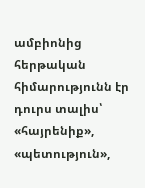ամբիոնից հերթական հիմարությունն էր դուրս տալիս՝ «հայրենիք», «պետություն»,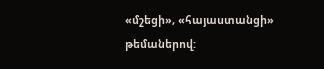«մշեցի», «հայաստանցի» թեմաներով: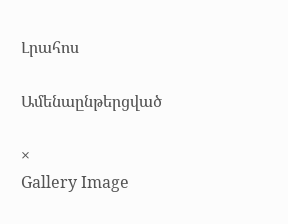Լրահոս

Ամենաընթերցված

×
Gallery Image